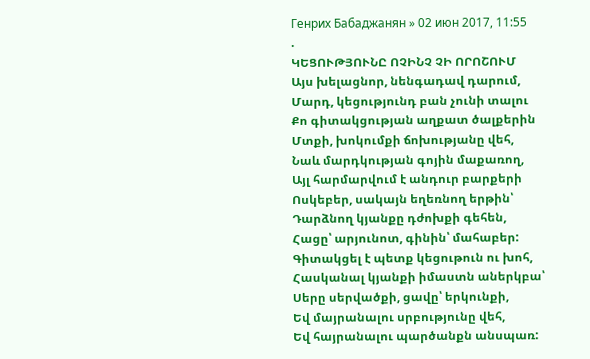Генрих Бабаджанян » 02 июн 2017, 11:55
.
ԿԵՑՈՒԹՅՈՒՆԸ ՈՉԻՆՉ ՉԻ ՈՐՈՇՈՒՄ
Այս խելացնոր, նենգադավ դարում,
Մարդ, կեցությունդ բան չունի տալու
Քո գիտակցության աղքատ ծալքերին
Մտքի, խոկումքի ճոխությանը վեհ,
Նաև մարդկության գոյին մաքառող,
Այլ հարմարվում է անդուր բարքերի
Ոսկեբեր, սակայն եղեռնող երթին՝
Դարձնող կյանքը դժոխքի գեհեն,
Հացը՝ արյունոտ, գինին՝ մահաբեր:
Գիտակցել է պետք կեցութուն ու խոհ,
Հասկանալ կյանքի իմաստն աներկբա՝
Սերը սերվածքի, ցավը՝ երկունքի,
Եվ մայրանալու սրբությունը վեհ,
Եվ հայրանալու պարծանքն անսպառ: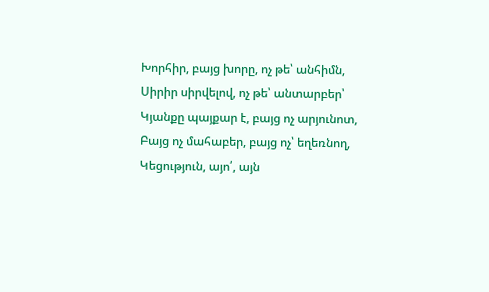Խորհիր, բայց խորը, ոչ թե՝ անհիմն,
Սիրիր սիրվելով, ոչ թե՝ անտարբեր՝
Կյանքը պայքար է, բայց ոչ արյունոտ,
Բայց ոչ մահաբեր, բայց ոչ՝ եղեռնող,
Կեցություն, այո՛, այն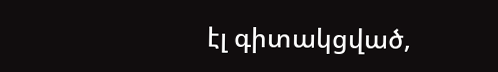էլ գիտակցված,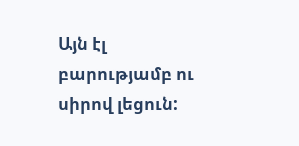Այն էլ բարությամբ ու սիրով լեցուն: